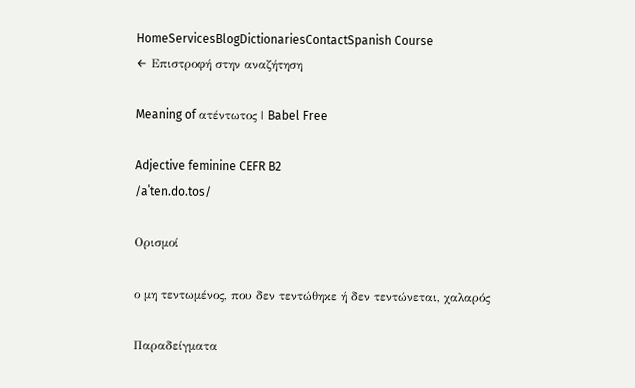HomeServicesBlogDictionariesContactSpanish Course
← Επιστροφή στην αναζήτηση

Meaning of ατέντωτος | Babel Free

Adjective feminine CEFR B2
/aˈten.do.tos/

Ορισμοί

ο μη τεντωμένος, που δεν τεντώθηκε ή δεν τεντώνεται, χαλαρός

Παραδείγματα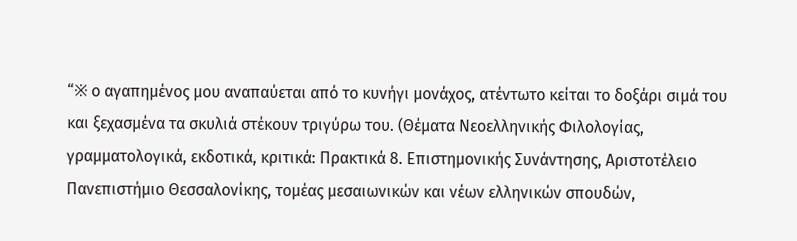“※ ο αγαπημένος μου αναπαύεται από το κυνήγι μονάχος, ατέντωτο κείται το δοξάρι σιμά του και ξεχασμένα τα σκυλιά στέκουν τριγύρω του. (Θέματα Νεοελληνικής Φιλολογίας, γραμματολογικά, εκδοτικά, κριτικά: Πρακτικά 8. Επιστημονικής Συνάντησης, Αριστοτέλειο Πανεπιστήμιο Θεσσαλονίκης, τομέας μεσαιωνικών και νέων ελληνικών σπουδών,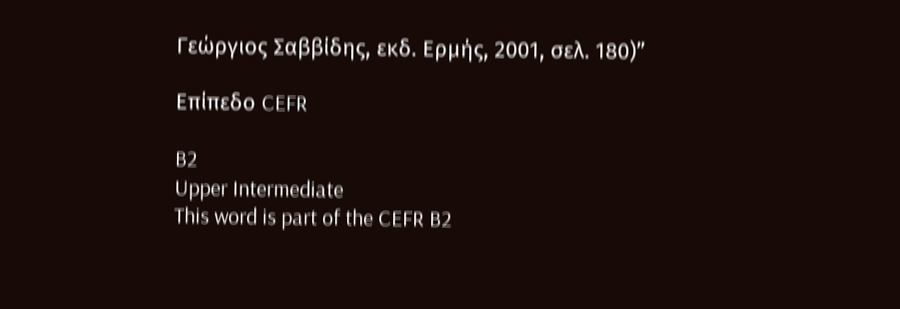Γεώργιος Σαββίδης, εκδ. Ερμής, 2001, σελ. 180)”

Επίπεδο CEFR

B2
Upper Intermediate
This word is part of the CEFR B2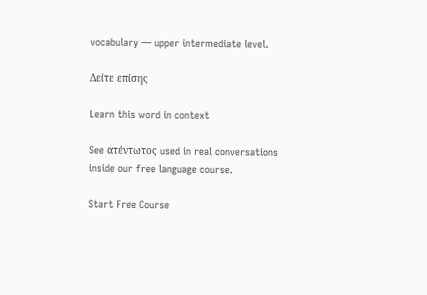vocabulary — upper intermediate level.

Δείτε επίσης

Learn this word in context

See ατέντωτος used in real conversations inside our free language course.

Start Free Course